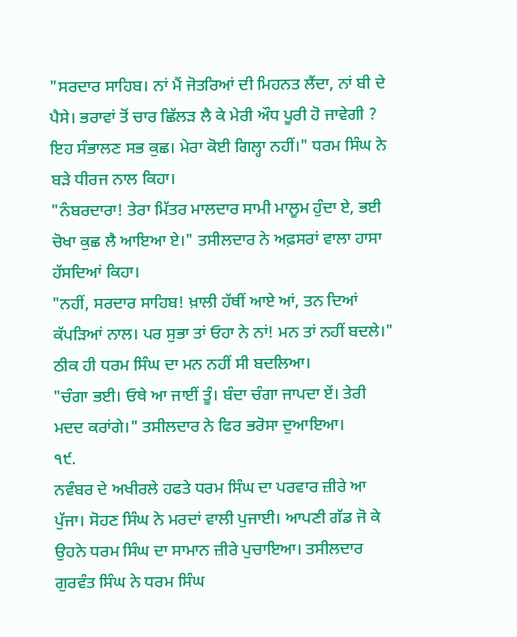"ਸਰਦਾਰ ਸਾਹਿਬ। ਨਾਂ ਮੈਂ ਜੋਤਰਿਆਂ ਦੀ ਮਿਹਨਤ ਲੈਂਦਾ, ਨਾਂ ਬੀ ਦੇ ਪੈਸੇ। ਭਰਾਵਾਂ ਤੋਂ ਚਾਰ ਛਿੱਲੜ ਲੈ ਕੇ ਮੇਰੀ ਔਧ ਪੂਰੀ ਹੋ ਜਾਵੇਗੀ ? ਇਹ ਸੰਭਾਲਣ ਸਭ ਕੁਛ। ਮੇਰਾ ਕੋਈ ਗਿਲ੍ਹਾ ਨਹੀਂ।" ਧਰਮ ਸਿੰਘ ਨੇ ਬੜੇ ਧੀਰਜ ਨਾਲ ਕਿਹਾ।
"ਨੰਬਰਦਾਰਾ! ਤੇਰਾ ਮਿੱਤਰ ਮਾਲਦਾਰ ਸਾਮੀ ਮਾਲੂਮ ਹੁੰਦਾ ਏ, ਭਈ ਚੋਖਾ ਕੁਛ ਲੈ ਆਇਆ ਏ।" ਤਸੀਲਦਾਰ ਨੇ ਅਫ਼ਸਰਾਂ ਵਾਲਾ ਹਾਸਾ ਹੱਸਦਿਆਂ ਕਿਹਾ।
"ਨਹੀਂ, ਸਰਦਾਰ ਸਾਹਿਬ! ਖ਼ਾਲੀ ਹੱਥੀਂ ਆਏ ਆਂ, ਤਨ ਦਿਆਂ ਕੱਪੜਿਆਂ ਨਾਲ। ਪਰ ਸੁਭਾ ਤਾਂ ਓਹਾ ਨੇ ਨਾਂ! ਮਨ ਤਾਂ ਨਹੀਂ ਬਦਲੇ।" ਠੀਕ ਹੀ ਧਰਮ ਸਿੰਘ ਦਾ ਮਨ ਨਹੀਂ ਸੀ ਬਦਲਿਆ।
"ਚੰਗਾ ਭਈ। ਓਥੇ ਆ ਜਾਈਂ ਤੂੰ। ਬੰਦਾ ਚੰਗਾ ਜਾਪਦਾ ਏਂ। ਤੇਰੀ ਮਦਦ ਕਰਾਂਗੇ।" ਤਸੀਲਦਾਰ ਨੇ ਫਿਰ ਭਰੋਸਾ ਦੁਆਇਆ।
੧੯.
ਨਵੰਬਰ ਦੇ ਅਖੀਰਲੇ ਹਫਤੇ ਧਰਮ ਸਿੰਘ ਦਾ ਪਰਵਾਰ ਜ਼ੀਰੇ ਆ ਪੁੱਜਾ। ਸੋਹਣ ਸਿੰਘ ਨੇ ਮਰਦਾਂ ਵਾਲੀ ਪੁਜਾਈ। ਆਪਣੀ ਗੱਡ ਜੋ ਕੇ ਉਹਨੇ ਧਰਮ ਸਿੰਘ ਦਾ ਸਾਮਾਨ ਜ਼ੀਰੇ ਪੁਚਾਇਆ। ਤਸੀਲਦਾਰ ਗੁਰਵੰਤ ਸਿੰਘ ਨੇ ਧਰਮ ਸਿੰਘ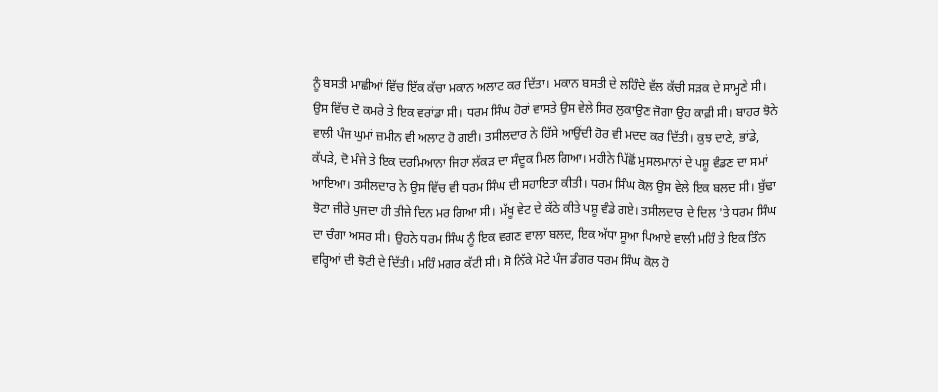ਨੂੰ ਬਸਤੀ ਮਾਛੀਆਂ ਵਿੱਚ ਇੱਕ ਕੱਚਾ ਮਕਾਨ ਅਲਾਟ ਕਰ ਦਿੱਤਾ। ਮਕਾਨ ਬਸਤੀ ਦੇ ਲਹਿੰਦੇ ਵੱਲ ਕੱਚੀ ਸੜਕ ਦੇ ਸਾਮ੍ਹਣੇ ਸੀ। ਉਸ ਵਿੱਚ ਦੋ ਕਮਰੇ ਤੇ ਇਕ ਵਰਾਂਡਾ ਸੀ। ਧਰਮ ਸਿੰਘ ਹੋਰਾਂ ਵਾਸਤੇ ਉਸ ਵੇਲੇ ਸਿਰ ਲੁਕਾਉਣ ਜੋਗਾ ਉਹ ਕਾਫ਼ੀ ਸੀ। ਬਾਹਰ ਝੋਨੇ ਵਾਲੀ ਪੰਜ ਘੁਮਾਂ ਜ਼ਮੀਨ ਵੀ ਅਲਾਟ ਹੋ ਗਈ। ਤਸੀਲਦਾਰ ਨੇ ਹਿੱਸੇ ਆਉਂਦੀ ਹੋਰ ਵੀ ਮਦਦ ਕਰ ਦਿੱਤੀ। ਕੁਝ ਦਾਣੇ, ਭਾਂਡੇ, ਕੱਪੜੇ, ਦੋ ਮੰਜੇ ਤੇ ਇਕ ਦਰਮਿਆਨਾ ਜਿਹਾ ਲੱਕੜ ਦਾ ਸੰਦੂਕ ਮਿਲ ਗਿਆ। ਮਹੀਨੇ ਪਿੱਛੋਂ ਮੁਸਲਮਾਨਾਂ ਦੇ ਪਸ਼ੂ ਵੰਡਣ ਦਾ ਸਮਾਂ ਆਇਆ। ਤਸੀਲਦਾਰ ਨੇ ਉਸ ਵਿੱਚ ਵੀ ਧਰਮ ਸਿੰਘ ਦੀ ਸਹਾਇਤਾ ਕੀਤੀ। ਧਰਮ ਸਿੰਘ ਕੋਲ ਉਸ ਵੇਲੇ ਇਕ ਬਲਦ ਸੀ। ਬੁੱਢਾ ਝੋਟਾ ਜੀਰੇ ਪੁਜਦਾ ਹੀ ਤੀਜੇ ਦਿਨ ਮਰ ਗਿਆ ਸੀ। ਮੱਖੂ ਵੇਟ ਦੇ ਕੱਠੇ ਕੀਤੇ ਪਸ਼ੂ ਵੰਡੇ ਗਏ। ਤਸੀਲਦਾਰ ਦੇ ਦਿਲ 'ਤੇ ਧਰਮ ਸਿੰਘ ਦਾ ਚੰਗਾ ਅਸਰ ਸੀ। ਉਹਨੇ ਧਰਮ ਸਿੰਘ ਨੂੰ ਇਕ ਵਗਣ ਵਾਲਾ ਬਲਦ, ਇਕ ਅੱਧਾ ਸੂਆ ਪਿਆਏ ਵਾਲੀ ਮਹਿੰ ਤੇ ਇਕ ਤਿੰਨ ਵਰ੍ਹਿਆਂ ਦੀ ਝੋਟੀ ਦੇ ਦਿੱਤੀ। ਮਹਿੰ ਮਗਰ ਕੱਟੀ ਸੀ। ਸੋ ਨਿੱਕੇ ਮੋਟੇ ਪੰਜ ਡੰਗਰ ਧਰਮ ਸਿੰਘ ਕੋਲ ਹੋ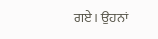ਗਏ। ਉਹਨਾਂ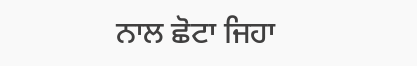ਨਾਲ ਛੋਟਾ ਜਿਹਾ